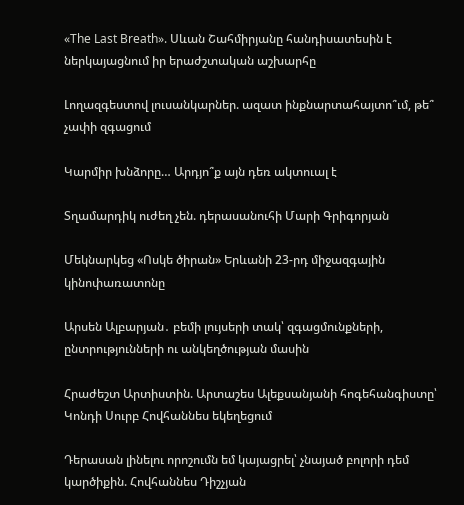«The Last Breath». Սևան Շահմիրյանը հանդիսատեսին է ներկայացնում իր երաժշտական աշխարհը

Լողազգեստով լուսանկարներ. ազատ ինքնարտահայտո՞ւմ, թե՞ չափի զգացում

Կարմիր խնձորը… Արդյո՞ք այն դեռ ակտուալ է

Տղամարդիկ ուժեղ չեն. դերասանուհի Մարի Գրիգորյան

Մեկնարկեց «Ոսկե ծիրան» Երևանի 23-րդ միջազգային կինոփառատոնը

Արսեն Ալբարյան․ բեմի լույսերի տակ՝ զգացմունքների, ընտրությունների ու անկեղծության մասին

Հրաժեշտ Արտիստին. Արտաշես Ալեքսանյանի հոգեհանգիստը՝ Կոնդի Սուրբ Հովհաննես եկեղեցում

Դերասան լինելու որոշումն եմ կայացրել՝ չնայած բոլորի դեմ կարծիքին. Հովհաննես Դիշչյան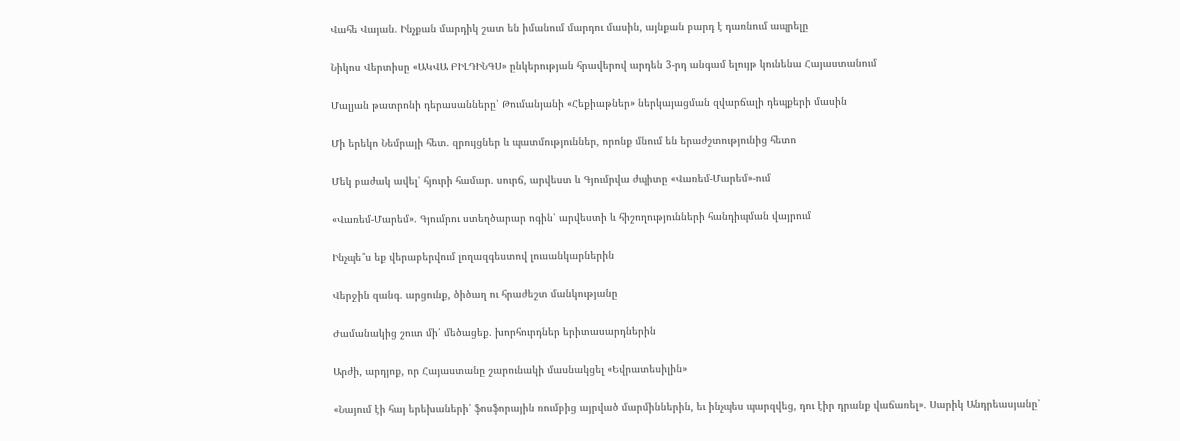Վահե Վայան. Ինչքան մարդիկ շատ են իմանում մարդու մասին, այնքան բարդ է դառնում ապրելը

Նիկոս Վերտիսը «ԱԿՎԱ ԲԻԼԴԻՆԳՍ» ընկերության հրավերով արդեն 3-րդ անգամ ելույթ կունենա Հայաստանում

Մալյան թատրոնի դերասանները՝ Թումանյանի «Հեքիաթներ» ներկայացման զվարճալի դեպքերի մասին

Մի երեկո Նեմրայի հետ․ զրույցներ և պատմություններ, որոնք մնում են երաժշտությունից հետո

Մեկ բաժակ ավել՝ հյուրի համար․ սուրճ, արվեստ և Գյումրվա ժպիտը «Վառեմ-Մարեմ»-ում

«Վառեմ-Մարեմ». Գյումրու ստեղծարար ոգին՝ արվեստի և հիշողությունների հանդիպման վայրում

Ինչպե՞ս եք վերաբերվում լողազգեստով լուսանկարներին

Վերջին զանգ․ արցունք, ծիծաղ ու հրաժեշտ մանկությանը

Ժամանակից շուտ մի՛ մեծացեք․ խորհուրդներ երիտասարդներին

Արժի, արդյոք, որ Հայաստանը շարունակի մասնակցել «Եվրատեսիլին»

«Նայում էի հայ երեխաների՝ ֆոսֆորային ռումբից այրված մարմիններին, եւ ինչպես պարզվեց, դու էիր դրանք վաճառել»․ Սարիկ Անդրեասյանը՝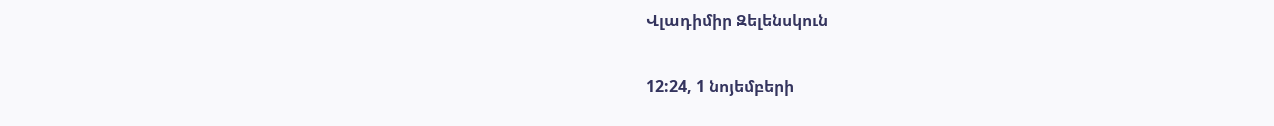Վլադիմիր Զելենսկուն

12:24, 1 նոյեմբերի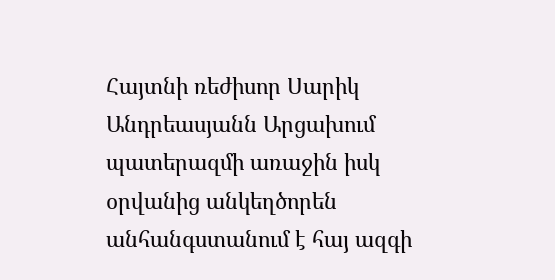Հայտնի ռեժիսոր Սարիկ Անդրեասյանն Արցախում պատերազմի առաջին իսկ օրվանից անկեղծորեն անհանգստանում է հայ ազգի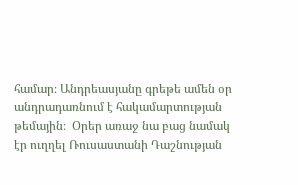համար։ Անդրեասյանը գրեթե ամեն օր անդրադառնում է հակամարտության թեմային։  Օրեր առաջ նա բաց նամակ էր ուղղել Ռուսաստանի Դաշնության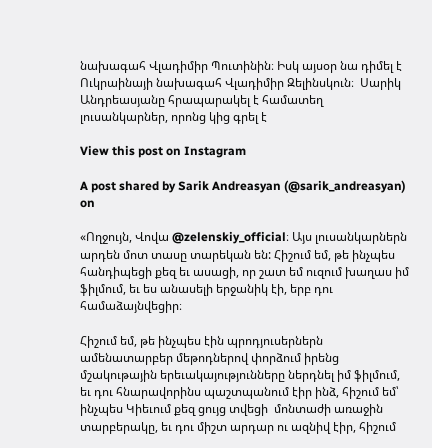նախագահ Վլադիմիր Պուտինին։ Իսկ այսօր նա դիմել է Ուկրաինայի նախագահ Վլադիմիր Զելինսկուն։  Սարիկ Անդրեասյանը հրապարակել է համատեղ լուսանկարներ, որոնց կից գրել է

View this post on Instagram

A post shared by Sarik Andreasyan (@sarik_andreasyan) on

«Ողջույն, Վովա @zelenskiy_official։ Այս լուսանկարներն արդեն մոտ տասը տարեկան են: Հիշում եմ, թե ինչպես հանդիպեցի քեզ եւ ասացի, որ շատ եմ ուզում խաղաս իմ ֆիլմում, եւ ես անասելի երջանիկ էի, երբ դու համաձայնվեցիր։

Հիշում եմ, թե ինչպես էին պրոդյուսերներն ամենատարբեր մեթոդներով փորձում իրենց մշակութային երեւակայությունները ներդնել իմ ֆիլմում, եւ դու հնարավորինս պաշտպանում էիր ինձ, հիշում եմ՝ ինչպես Կիեւում քեզ ցույց տվեցի  մոնտաժի առաջին տարբերակը, եւ դու միշտ արդար ու ազնիվ էիր, հիշում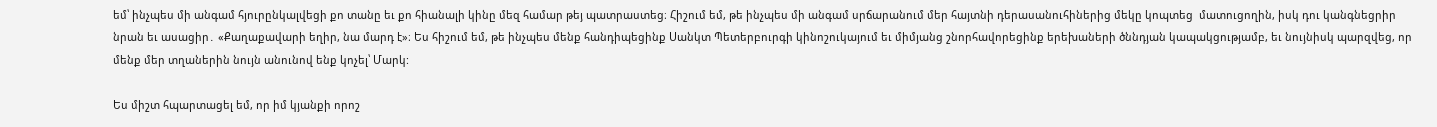եմ՝ ինչպես մի անգամ հյուրընկալվեցի քո տանը եւ քո հիանալի կինը մեզ համար թեյ պատրաստեց։ Հիշում եմ, թե ինչպես մի անգամ սրճարանում մեր հայտնի դերասանուհիներից մեկը կոպտեց  մատուցողին, իսկ դու կանգնեցրիր նրան եւ ասացիր․ «Քաղաքավարի եղիր, նա մարդ է»։ Ես հիշում եմ, թե ինչպես մենք հանդիպեցինք Սանկտ Պետերբուրգի կինոշուկայում եւ միմյանց շնորհավորեցինք երեխաների ծննդյան կապակցությամբ, եւ նույնիսկ պարզվեց, որ մենք մեր տղաներին նույն անունով ենք կոչել՝ Մարկ:

Ես միշտ հպարտացել եմ, որ իմ կյանքի որոշ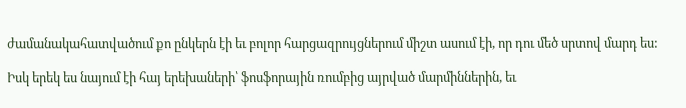ժամանակահատվածում քո ընկերն էի եւ բոլոր հարցազրույցներում միշտ ասում էի, որ դու մեծ սրտով մարդ ես:

Իսկ երեկ ես նայում էի հայ երեխաների՝ ֆոսֆորային ռումբից այրված մարմիններին, եւ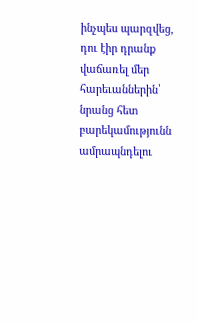ինչպես պարզվեց, դու էիր դրանք վաճառել մեր հարեւաններին՝ նրանց հետ  բարեկամությունն ամրապնդելու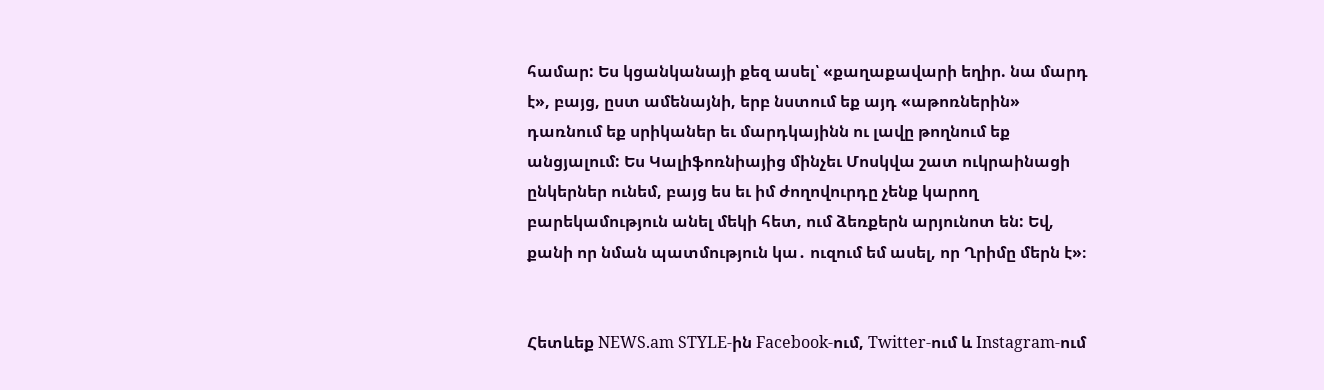համար: Ես կցանկանայի քեզ ասել՝ «քաղաքավարի եղիր. նա մարդ է», բայց, ըստ ամենայնի, երբ նստում եք այդ «աթոռներին» դառնում եք սրիկաներ եւ մարդկայինն ու լավը թողնում եք անցյալում: Ես Կալիֆոռնիայից մինչեւ Մոսկվա շատ ուկրաինացի ընկերներ ունեմ, բայց ես եւ իմ ժողովուրդը չենք կարող  բարեկամություն անել մեկի հետ, ում ձեռքերն արյունոտ են: Եվ, քանի որ նման պատմություն կա․ ուզում եմ ասել, որ Ղրիմը մերն է»։


Հետևեք NEWS.am STYLE-ին Facebook-ում, Twitter-ում և Instagram-ում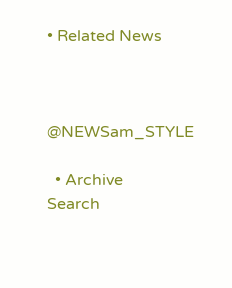• Related News



@NEWSam_STYLE

  • Archive
Search